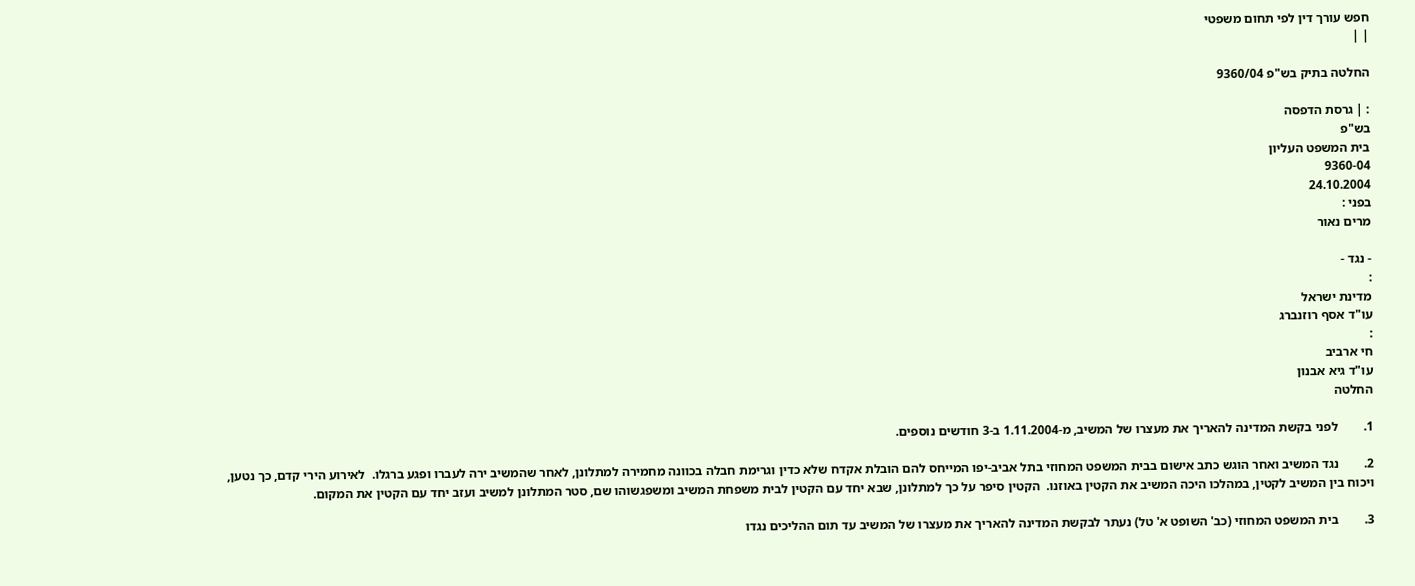חפש עורך דין לפי תחום משפטי
| |

החלטה בתיק בש"פ 9360/04

: | גרסת הדפסה
בש"פ
בית המשפט העליון
9360-04
24.10.2004
בפני :
מרים נאור

- נגד -
:
מדינת ישראל
עו"ד אסף רוזנברג
:
חי ארביב
עו"ד גיא אבנון
החלטה

1.        לפני בקשת המדינה להאריך את מעצרו של המשיב, מ-1.11.2004 ב-3 חודשים נוספים.

2.        נגד המשיב ואחר הוגש כתב אישום בבית המשפט המחוזי בתל אביב-יפו המייחס להם הובלת אקדח שלא כדין וגרימת חבלה בכוונה מחמירה למתלונן, לאחר שהמשיב ירה לעברו ופגע ברגלו.  לאירוע הירי קדם, כך נטען, ויכוח בין המשיב לקטין, במהלכו היכה המשיב את הקטין באוזנו.  הקטין סיפר על כך למתלונן, שבא יחד עם הקטין לבית משפחת המשיב ומשפגשוהו שם, סטר המתלונן למשיב ועזב יחד עם הקטין את המקום.

3.        בית המשפט המחוזי (כב' השופט א' טל) נעתר לבקשת המדינה להאריך את מעצרו של המשיב עד תום ההליכים נגדו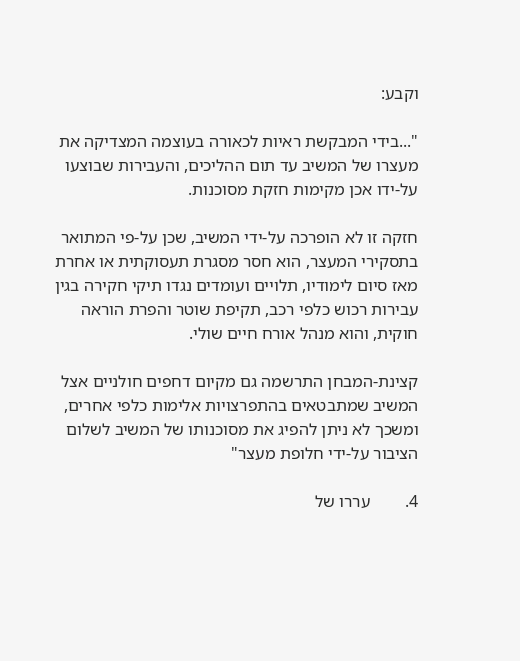וקבע:

"...בידי המבקשת ראיות לכאורה בעוצמה המצדיקה את מעצרו של המשיב עד תום ההליכים, והעבירות שבוצעו על-ידו אכן מקימות חזקת מסוכנות.

חזקה זו לא הופרכה על-ידי המשיב, שכן על-פי המתואר בתסקירי המעצר, הוא חסר מסגרת תעסוקתית או אחרת מאז סיום לימודיו, תלויים ועומדים נגדו תיקי חקירה בגין עבירות רכוש כלפי רכב, תקיפת שוטר והפרת הוראה חוקית, והוא מנהל אורח חיים שולי.

קצינת-המבחן התרשמה גם מקיום דחפים חולניים אצל המשיב שמתבטאים בהתפרצויות אלימות כלפי אחרים, ומשכך לא ניתן להפיג את מסוכנותו של המשיב לשלום הציבור על-ידי חלופת מעצר"

4.        עררו של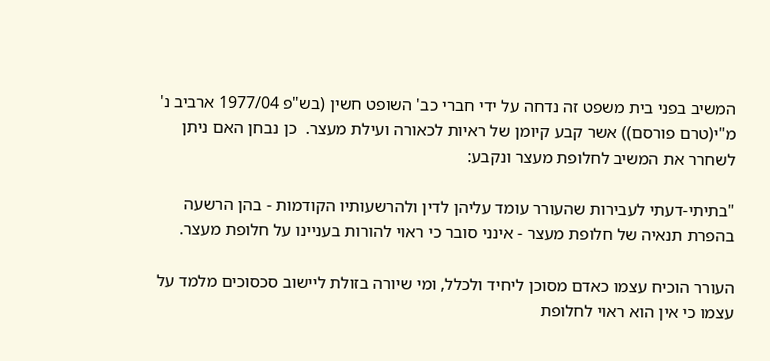המשיב בפני בית משפט זה נדחה על ידי חברי כב' השופט חשין (בש"פ 1977/04 ארביב נ' מ"י(טרם פורסם)) אשר קבע קיומן של ראיות לכאורה ועילת מעצר.  כן נבחן האם ניתן לשחרר את המשיב לחלופת מעצר ונקבע:

"בתיתי-דעתי לעבירות שהעורר עומד עליהן לדין ולהרשעותיו הקודמות - בהן הרשעה בהפרת תנאיה של חלופת מעצר - אינני סובר כי ראוי להורות בעניינו על חלופת מעצר.

העורר הוכיח עצמו כאדם מסוכן ליחיד ולכלל, ומי שיורה בזולת ליישוב סכסוכים מלמד על עצמו כי אין הוא ראוי לחלופת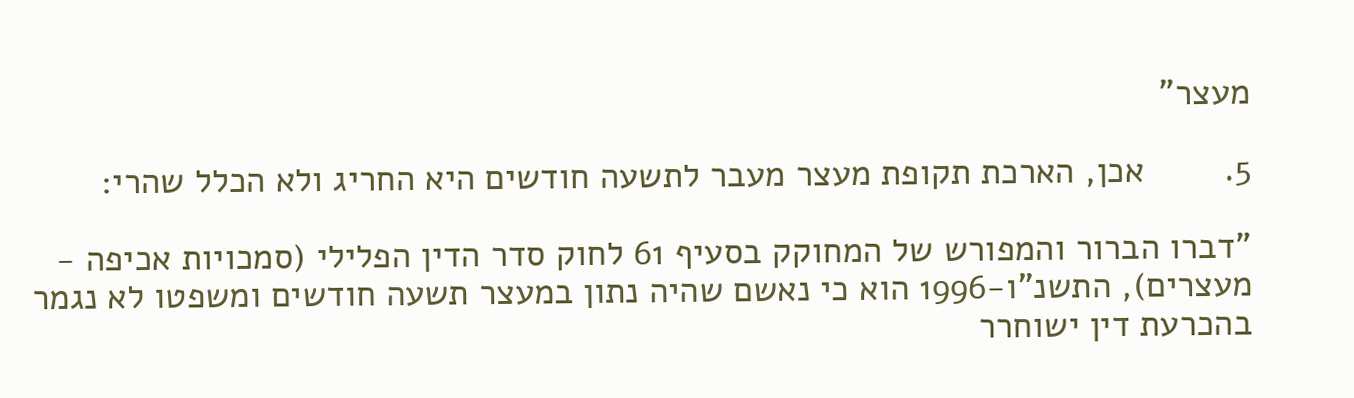מעצר"

5.        אכן, הארכת תקופת מעצר מעבר לתשעה חודשים היא החריג ולא הכלל שהרי:

"דברו הברור והמפורש של המחוקק בסעיף 61 לחוק סדר הדין הפלילי (סמכויות אכיפה - מעצרים), התשנ"ו-1996 הוא כי נאשם שהיה נתון במעצר תשעה חודשים ומשפטו לא נגמר בהכרעת דין ישוחרר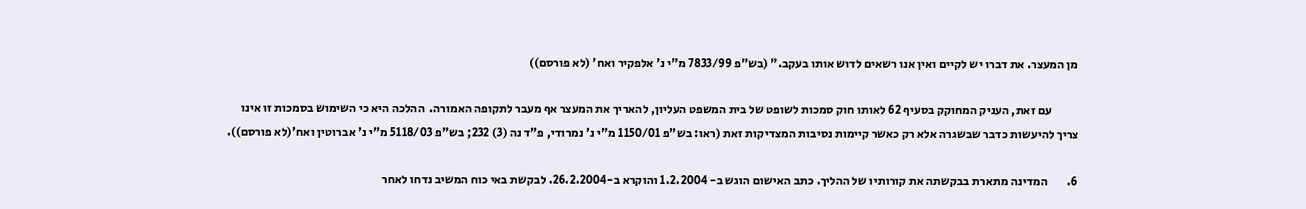מן המעצר. את דברו יש לקיים ואין אנו רשאים לדוש אותו בעקב." (בש"פ 7833/99 מ"י נ' אלפקיר ואח' (לא פורסם))

           עם זאת, העניק המחוקק בסעיף 62 לאותו חוק סמכות לשופט של בית המשפט העליון, להאריך את המעצר אף מעבר לתקופה האמורה.  ההלכה היא כי השימוש בסמכות זו אינו צריך להיעשות כדבר שבשגרה אלא רק כאשר קיימות נסיבות המצדיקות זאת (ראו: בש"פ 1150/01 מ"י נ' נמרודי, פ"ד נה (3) 232; בש"פ 5118/03 מ"י נ' אברוטין ואח'(לא פורסם)).

6.        המדינה מתארת בבקשתה את קורותיו של ההליך. כתב האישום הוגש ב- 1.2.2004 והוקרא ב-26.2.2004. לבקשת באי כוח המשיב נדחו לאחר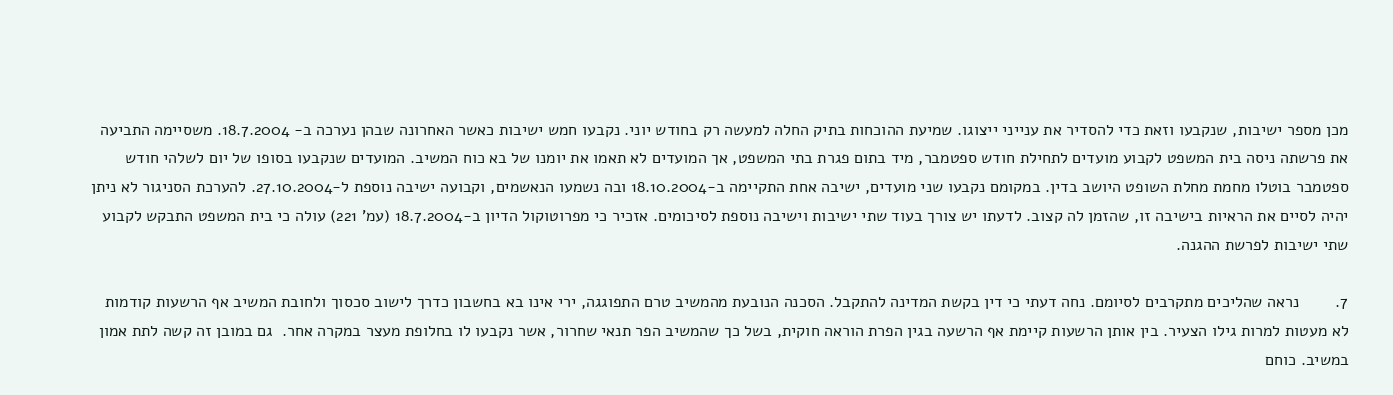מכן מספר ישיבות, שנקבעו וזאת כדי להסדיר את ענייני ייצוגו. שמיעת ההוכחות בתיק החלה למעשה רק בחודש יוני. נקבעו חמש ישיבות כאשר האחרונה שבהן נערכה ב- 18.7.2004. משסיימה התביעה את פרשתה ניסה בית המשפט לקבוע מועדים לתחילת חודש ספטמבר, מיד בתום פגרת בתי המשפט, אך המועדים לא תאמו את יומנו של בא כוח המשיב. המועדים שנקבעו בסופו של יום לשלהי חודש ספטמבר בוטלו מחמת מחלת השופט היושב בדין. במקומם נקבעו שני מועדים, ישיבה אחת התקיימה ב-18.10.2004 ובה נשמעו הנאשמים, וקבועה ישיבה נוספת ל-27.10.2004. להערכת הסניגור לא ניתן יהיה לסיים את הראיות בישיבה זו, שהזמן לה קצוב. לדעתו יש צורך בעוד שתי ישיבות וישיבה נוספת לסיכומים. אזכיר כי מפרוטוקול הדיון ב-18.7.2004 (עמ' 221) עולה כי בית המשפט התבקש לקבוע שתי ישיבות לפרשת ההגנה.

7.        נראה שהליכים מתקרבים לסיומם. נחה דעתי כי דין בקשת המדינה להתקבל. הסכנה הנובעת מהמשיב טרם התפוגגה, ירי אינו בא בחשבון כדרך לישוב סכסוך ולחובת המשיב אף הרשעות קודמות לא מעטות למרות גילו הצעיר. בין אותן הרשעות קיימת אף הרשעה בגין הפרת הוראה חוקית, בשל כך שהמשיב הפר תנאי שחרור, אשר נקבעו לו בחלופת מעצר במקרה אחר.  גם במובן זה קשה לתת אמון במשיב. כוחם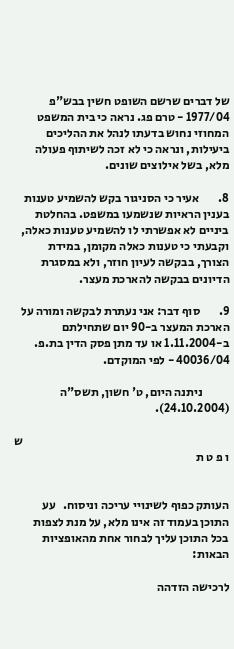של דברים שרשם השופט חשין בבש"פ 1977/04 - טרם פג. נראה כי בית המשפט המחוזי נחוש בדעתו לנהל את ההליכים ביעילות, ונראה כי לא זכה לשיתוף פעולה מלא, בשל אילוצים שונים.

8.        אעיר כי הסניגור בקש להשמיע טענות בענין הראיות שנשמעו במשפט. בהחלטת ביניים לא אפשרתי לו להשמיע טענות כאלה, וקבעתי כי טענות כאלה מקומן, במידת הצורך, בבקשה לעיון חוזר, ולא במסגרת הדיונים בבקשה להארכת מעצר.

9.        סוף דבר: אני נעתרת לבקשה ומורה על הארכת המעצר ב-90 יום שתחילתם ב-1.11.2004 או עד מתן פסק הדין בת.פ. 40036/04 - לפי המוקדם.

           ניתנה היום, ט' חשון, תשס"ה (24.10.2004).

                                                                                      ש ו פ ט ת


העותק כפוף לשינויי עריכה וניסוח.   עע התוכן בעמוד זה אינו מלא, על מנת לצפות בכל התוכן עליך לבחור אחת מהאופציות הבאות:

לרכישה הזדהה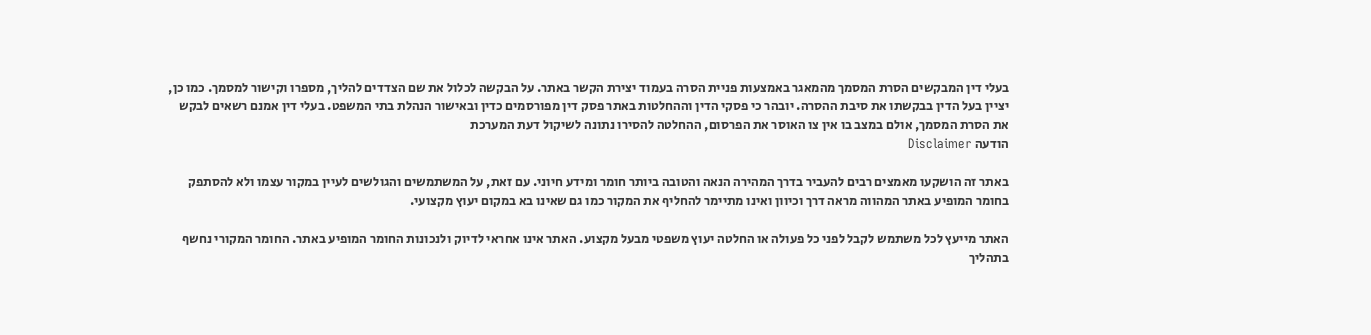בעלי דין המבקשים הסרת המסמך מהמאגר באמצעות פניית הסרה בעמוד יצירת הקשר באתר. על הבקשה לכלול את שם הצדדים להליך, מספרו וקישור למסמך. כמו כן, יציין בעל הדין בבקשתו את סיבת ההסרה. יובהר כי פסקי הדין וההחלטות באתר פסק דין מפורסמים כדין ובאישור הנהלת בתי המשפט. בעלי דין אמנם רשאים לבקש את הסרת המסמך, אולם במצב בו אין צו האוסר את הפרסום, ההחלטה להסירו נתונה לשיקול דעת המערכת
הודעה Disclaimer

באתר זה הושקעו מאמצים רבים להעביר בדרך המהירה הנאה והטובה ביותר חומר ומידע חיוני. עם זאת, על המשתמשים והגולשים לעיין במקור עצמו ולא להסתפק בחומר המופיע באתר המהווה מראה דרך וכיוון ואינו מתיימר להחליף את המקור כמו גם שאינו בא במקום יעוץ מקצועי.

האתר מייעץ לכל משתמש לקבל לפני כל פעולה או החלטה יעוץ משפטי מבעל מקצוע. האתר אינו אחראי לדיוק ולנכונות החומר המופיע באתר. החומר המקורי נחשף בתהליך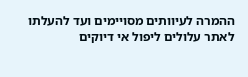ההמרה לעיוותים מסויימים ועד להעלתו לאתר עלולים ליפול אי דיוקים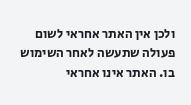ולכן אין האתר אחראי לשום פעולה שתעשה לאחר השימוש בו. האתר אינו אחראי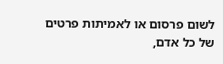לשום פרסום או לאמיתות פרטים של כל אדם,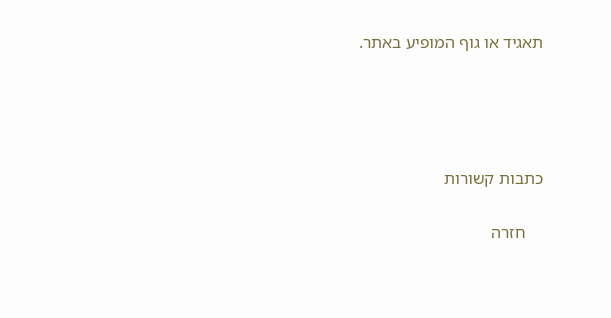תאגיד או גוף המופיע באתר.




כתבות קשורות

    חזרה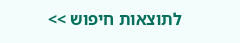לתוצאות חיפוש >>